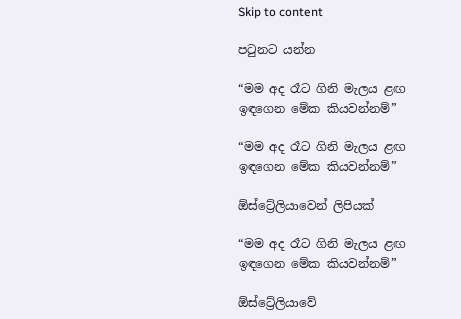Skip to content

පටුනට යන්න

“මම අද රෑට ගිනි මැලය ළඟ ඉඳගෙන මේක කියවන්නම්”

“මම අද රෑට ගිනි මැලය ළඟ ඉඳගෙන මේක කියවන්නම්”

ඕස්ට්‍රේලියාවෙන් ලිපියක්

“මම අද රෑට ගිනි මැලය ළඟ ඉඳගෙන මේක කියවන්නම්”

ඕස්ට්‍රේලියාවේ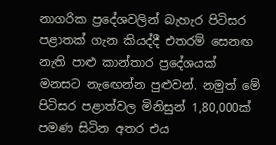නාගරික ප්‍රදේශවලින් බැහැර පිටිසර පළාතක් ගැන කියද්දී එතරම් සෙනඟ නැති පාළු කාන්තාර ප්‍රදේශයක් මනසට නැඟෙන්න පුළුවන්. නමුත් මේ පිටිසර පළාත්වල මිනිසුන් 1,80,000ක් පමණ සිටින අතර එය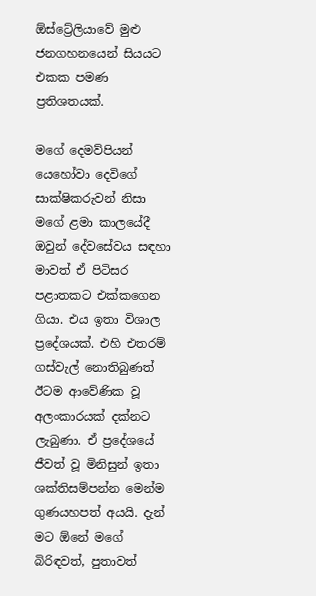ඕස්ට්‍රේලියාවේ මුළු ජනගහනයෙන් සියයට එකක පමණ ප්‍රතිශතයක්.

මගේ දෙමව්පියන් යෙහෝවා දෙවිගේ සාක්ෂිකරුවන් නිසා මගේ ළමා කාලයේදී ඔවුන් දේවසේවය සඳහා මාවත් ඒ පිටිසර පළාතකට එක්කගෙන ගියා. එය ඉතා විශාල ප්‍රදේශයක්. එහි එතරම් ගස්වැල් නොතිබුණත් ඊටම ආවේණික වූ අලංකාරයක් දක්නට ලැබුණා. ඒ ප්‍රදේශයේ ජීවත් වූ මිනිසුන් ඉතා ශක්තිසම්පන්න මෙන්ම ගුණයහපත් අයයි. දැන් මට ඕනේ මගේ බිරිඳවත්, පුතාවත්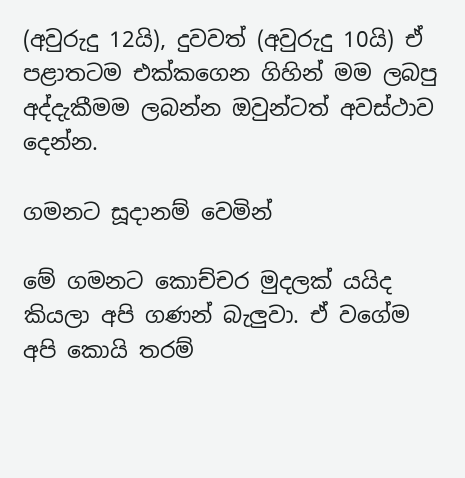(අවුරුදු 12යි), දුවවත් (අවුරුදු 10යි) ඒ පළාතටම එක්කගෙන ගිහින් මම ලබපු අද්දැකීමම ලබන්න ඔවුන්ටත් අවස්ථාව දෙන්න.

ගමනට සූදානම් වෙමින්

මේ ගමනට කොච්චර මුදලක් යයිද කියලා අපි ගණන් බැලුවා. ඒ වගේම අපි කොයි තරම්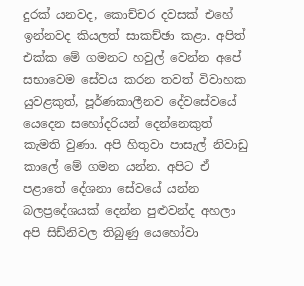දුරක් යනවද, කොච්චර දවසක් එහේ ඉන්නවද කියලත් සාකච්ඡා කළා. අපිත් එක්ක මේ ගමනට හවුල් වෙන්න අපේ සභාවෙම සේවය කරන තවත් විවාහක යුවළකුත්, පූර්ණකාලීනව දේවසේවයේ යෙදෙන සහෝදරියන් දෙන්නෙකුත් කැමති වුණා. අපි හිතුවා පාසැල් නිවාඩු කාලේ මේ ගමන යන්න. අපිට ඒ පළාතේ දේශනා සේවයේ යන්න බලප්‍රදේශයක් දෙන්න පුළුවන්ද අහලා අපි සිඩ්නිවල තිබුණු යෙහෝවා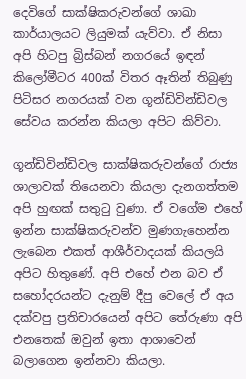දෙවිගේ සාක්ෂිකරුවන්ගේ ශාඛා කාර්යාලයට ලියුමක් යැව්වා. ඒ නිසා අපි හිටපු බ්‍රිස්බන් නගරයේ ඉඳන් කිලෝමීටර 400ක් විතර ඈතින් තිබුණු පිටිසර නගරයක් වන ගූන්ඩිවින්ඩිවල සේවය කරන්න කියලා අපිට කිව්වා.

ගූන්ඩිවින්ඩිවල සාක්ෂිකරුවන්ගේ රාජ්‍ය ශාලාවක් තියෙනවා කියලා දැනගත්තම අපි හුඟක් සතුටු වුණා. ඒ වගේම එහේ ඉන්න සාක්ෂිකරුවන්ව මුණගැහෙන්න ලැබෙන එකත් ආශීර්වාදයක් කියලයි අපිට හිතුණේ. අපි එහේ එන බව ඒ සහෝදරයන්ට දැනුම් දීපු වෙලේ ඒ අය දක්වපු ප්‍රතිචාරයෙන් අපිට තේරුණා අපි එනතෙක් ඔවුන් ඉතා ආශාවෙන් බලාගෙන ඉන්නවා කියලා.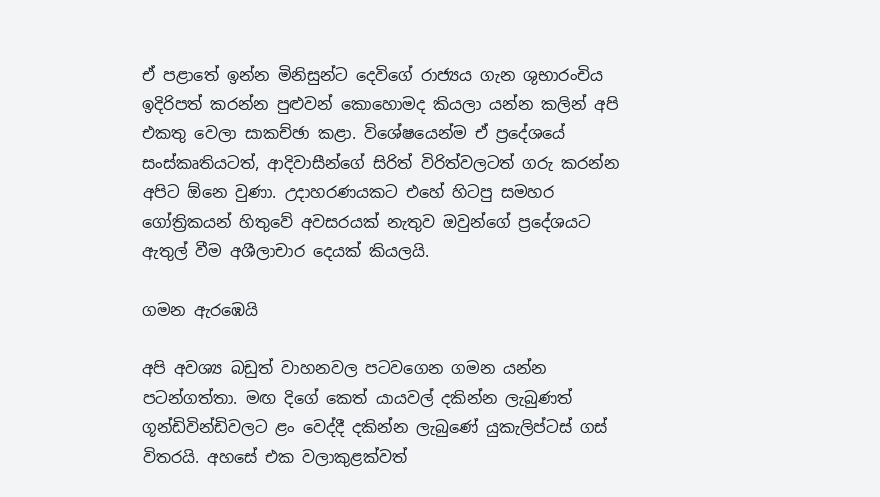ඒ පළාතේ ඉන්න මිනිසුන්ට දෙවිගේ රාජ්‍යය ගැන ශුභාරංචිය ඉදිරිපත් කරන්න පුළුවන් කොහොමද කියලා යන්න කලින් අපි එකතු වෙලා සාකච්ඡා කළා. විශේෂයෙන්ම ඒ ප්‍රදේශයේ සංස්කෘතියටත්, ආදිවාසීන්ගේ සිරිත් විරිත්වලටත් ගරු කරන්න අපිට ඕනෙ වුණා. උදාහරණයකට එහේ හිටපු සමහර ගෝත්‍රිකයන් හිතුවේ අවසරයක් නැතුව ඔවුන්ගේ ප්‍රදේශයට ඇතුල් වීම අශීලාචාර දෙයක් කියලයි.

ගමන ඇරඹෙයි

අපි අවශ්‍ය බඩුත් වාහනවල පටවගෙන ගමන යන්න පටන්ගත්තා. මඟ දිගේ කෙත් යායවල් දකින්න ලැබුණත් ගූන්ඩිවින්ඩිවලට ළං වෙද්දී දකින්න ලැබුණේ යුකැලිප්ටස් ගස් විතරයි. අහසේ එක වලාකුළක්වත්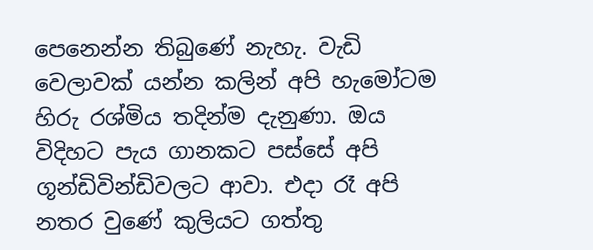පෙනෙන්න තිබුණේ නැහැ. වැඩි වෙලාවක් යන්න කලින් අපි හැමෝටම හිරු රශ්මිය තදින්ම දැනුණා. ඔය විදිහට පැය ගානකට පස්සේ අපි ගූන්ඩිවින්ඩිවලට ආවා. එදා රෑ අපි නතර වුණේ කුලියට ගත්තු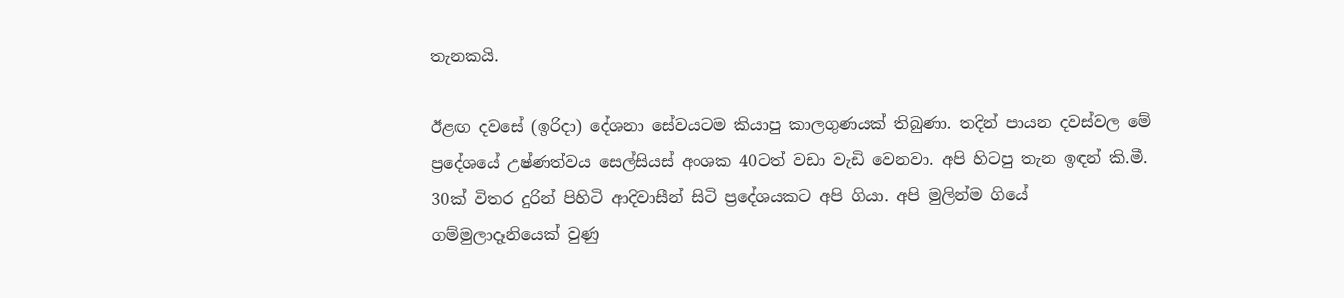තැනකයි.

ඊළඟ දවසේ (ඉරිදා) දේශනා සේවයටම කියාපු කාලගුණයක් තිබුණා. තදින් පායන දවස්වල මේ ප්‍රදේශයේ උෂ්ණත්වය සෙල්සියස් අංශක 40ටත් වඩා වැඩි වෙනවා. අපි හිටපු තැන ඉඳන් කි.මී. 30ක් විතර දුරින් පිහිටි ආදිවාසීන් සිටි ප්‍රදේශයකට අපි ගියා. අපි මුලින්ම ගියේ ගම්මුලාදෑනියෙක් වුණු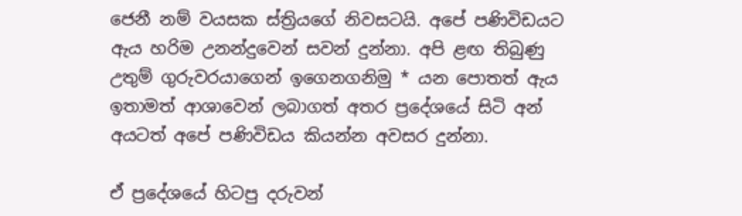ජෙනී නම් වයසක ස්ත්‍රියගේ නිවසටයි. අපේ පණිවිඩයට ඇය හරිම උනන්දුවෙන් සවන් දුන්නා. අපි ළඟ තිබුණු උතුම් ගුරුවරයාගෙන් ඉගෙනගනිමු * යන පොතත් ඇය ඉතාමත් ආශාවෙන් ලබාගත් අතර ප්‍රදේශයේ සිටි අන් අයටත් අපේ පණිවිඩය කියන්න අවසර දුන්නා.

ඒ ප්‍රදේශයේ හිටපු දරුවන්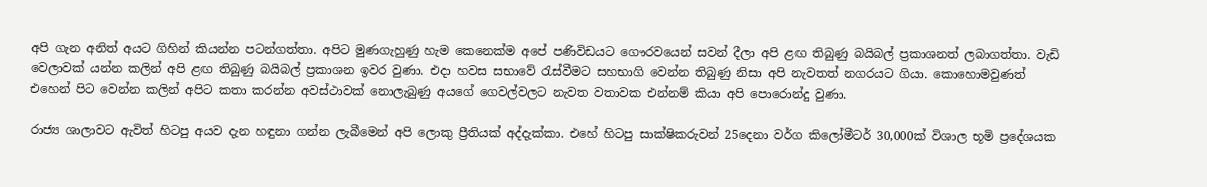අපි ගැන අනිත් අයට ගිහින් කියන්න පටන්ගත්තා. අපිට මුණගැහුණු හැම කෙනෙක්ම අපේ පණිවිඩයට ගෞරවයෙන් සවන් දීලා අපි ළඟ තිබුණු බයිබල් ප්‍රකාශනත් ලබාගත්තා. වැඩි වෙලාවක් යන්න කලින් අපි ළඟ තිබුණු බයිබල් ප්‍රකාශන ඉවර වුණා. එදා හවස සභාවේ රැස්වීමට සහභාගි වෙන්න තිබුණු නිසා අපි නැවතත් නගරයට ගියා. කොහොමවුණත් එහෙන් පිට වෙන්න කලින් අපිට කතා කරන්න අවස්ථාවක් නොලැබුණු අයගේ ගෙවල්වලට නැවත වතාවක එන්නම් කියා අපි පොරොන්දු වුණා.

රාජ්‍ය ශාලාවට ඇවිත් හිටපු අයව දැන හඳුනා ගන්න ලැබීමෙන් අපි ලොකු ප්‍රීතියක් අද්දැක්කා. එහේ හිටපු සාක්ෂිකරුවන් 25දෙනා වර්ග කිලෝමීටර් 30,000ක් විශාල භූමි ප්‍රදේශයක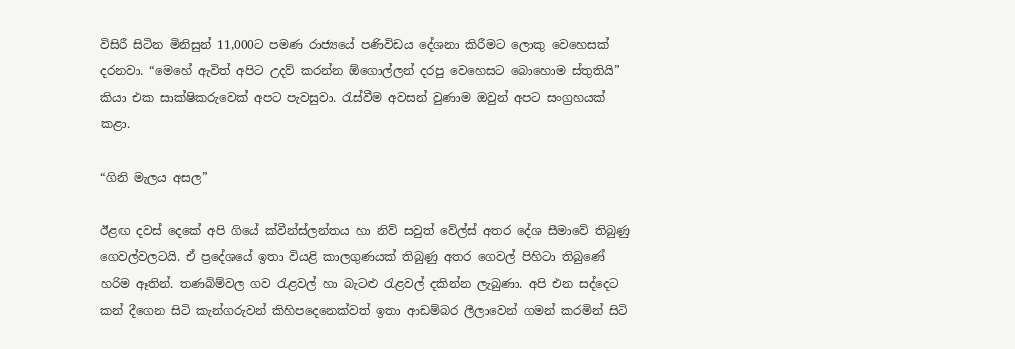විසිරී සිටින මිනිසුන් 11,000ට පමණ රාජ්‍යයේ පණිවිඩය දේශනා කිරීමට ලොකු වෙහෙසක් දරනවා. “මෙහේ ඇවිත් අපිට උදව් කරන්න ඕගොල්ලන් දරපු වෙහෙසට බොහොම ස්තුතියි” කියා එක සාක්ෂිකරුවෙක් අපට පැවසුවා. රැස්වීම අවසන් වුණාම ඔවුන් අපට සංග්‍රහයක් කළා.

“ගිනි මැලය අසල”

ඊළඟ දවස් දෙකේ අපි ගියේ ක්වීන්ස්ලන්තය හා නිව් සවුත් වේල්ස් අතර දේශ සීමාවේ තිබුණු ගෙවල්වලටයි. ඒ ප්‍රදේශයේ ඉතා වියළි කාලගුණයක් තිබුණු අතර ගෙවල් පිහිටා තිබුණේ හරිම ඈතින්. තණබිම්වල ගව රැළවල් හා බැටළු රැළවල් දකින්න ලැබුණා. අපි එන සද්දෙට කන් දීගෙන සිටි කැන්ගරුවන් කිහිපදෙනෙක්වත් ඉතා ආඩම්බර ලීලාවෙන් ගමන් කරමින් සිටි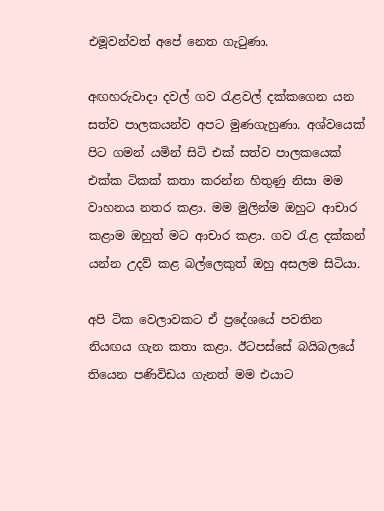එමූවන්වත් අපේ නෙත ගැටුණා.

අඟහරුවාදා දවල් ගව රැළවල් දක්කගෙන යන සත්ව පාලකයන්ව අපට මුණගැහුණා. අශ්වයෙක් පිට ගමන් යමින් සිටි එක් සත්ව පාලකයෙක් එක්ක ටිකක් කතා කරන්න හිතුණු නිසා මම වාහනය නතර කළා. මම මුලින්ම ඔහුට ආචාර කළාම ඔහුත් මට ආචාර කළා. ගව රැළ දක්කන් යන්න උදව් කළ බල්ලෙකුත් ඔහු අසලම සිටියා.

අපි ටික වෙලාවකට ඒ ප්‍රදේශයේ පවතින නියඟය ගැන කතා කළා. ඊටපස්සේ බයිබලයේ තියෙන පණිවිඩය ගැනත් මම එයාට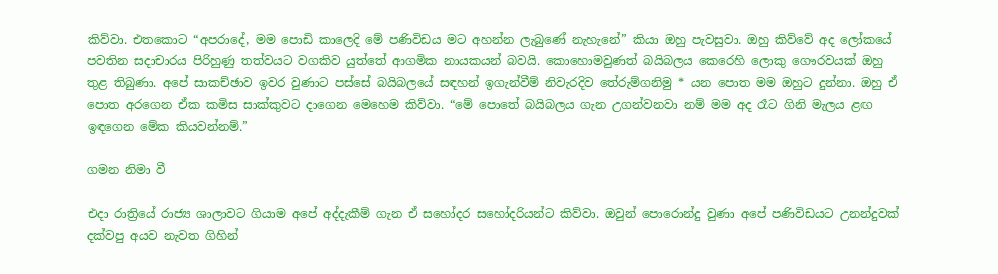කිව්වා. එතකොට “අපරාදේ, මම පොඩි කාලෙදි මේ පණිවිඩය මට අහන්න ලැබුණේ නැහැනේ” කියා ඔහු පැවසුවා. ඔහු කිව්වේ අද ලෝකයේ පවතින සදාචාරය පිරිහුණු තත්වයට වගකිව යුත්තේ ආගමික නායකයන් බවයි. කොහොමවුණත් බයිබලය කෙරෙහි ලොකු ගෞරවයක් ඔහු තුළ තිබුණා. අපේ සාකච්ඡාව ඉවර වුණාට පස්සේ බයිබලයේ සඳහන් ඉගැන්වීම් නිවැරදිව තේරුම්ගනිමු * යන පොත මම ඔහුට දුන්නා. ඔහු ඒ පොත අරගෙන ඒක කමිස සාක්කුවට දාගෙන මෙහෙම කිව්වා. “මේ පොතේ බයිබලය ගැන උගන්වනවා නම් මම අද රෑට ගිනි මැලය ළඟ ඉඳගෙන මේක කියවන්නම්.”

ගමන නිමා වී

එදා රාත්‍රියේ රාජ්‍ය ශාලාවට ගියාම අපේ අද්දැකීම් ගැන ඒ සහෝදර සහෝදරියන්ට කිව්වා. ඔවුන් පොරොන්දු වුණා අපේ පණිවිඩයට උනන්දුවක් දක්වපු අයව නැවත ගිහින්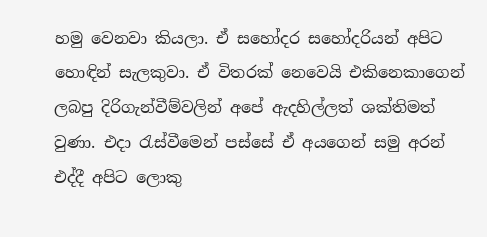හමු වෙනවා කියලා. ඒ සහෝදර සහෝදරියන් අපිට හොඳින් සැලකුවා. ඒ විතරක් නෙවෙයි එකිනෙකාගෙන් ලබපු දිරිගැන්වීම්වලින් අපේ ඇදහිල්ලත් ශක්තිමත් වුණා. එදා රැස්වීමෙන් පස්සේ ඒ අයගෙන් සමු අරන් එද්දී අපිට ලොකු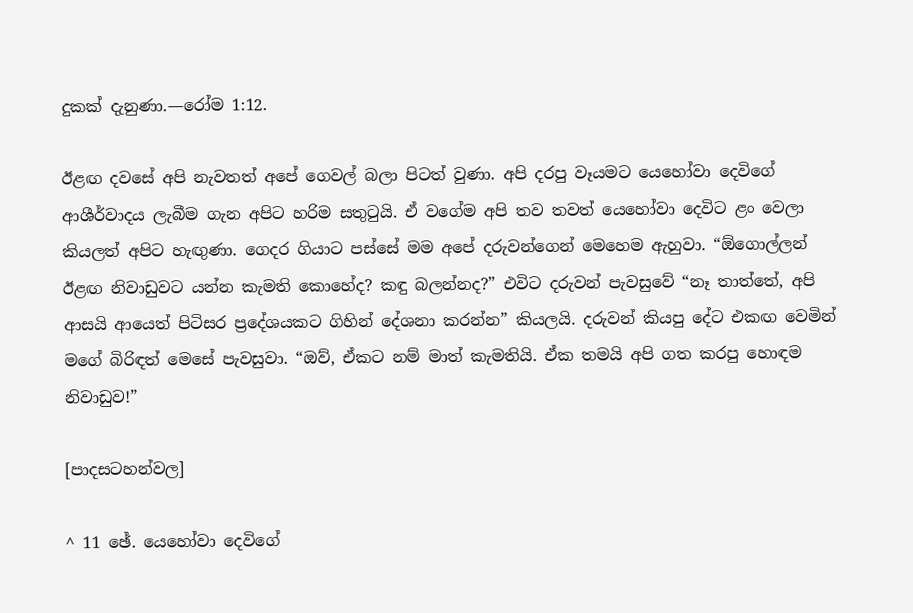දුකක් දැනුණා.—රෝම 1:12.

ඊළඟ දවසේ අපි නැවතත් අපේ ගෙවල් බලා පිටත් වුණා. අපි දරපු වෑයමට යෙහෝවා දෙවිගේ ආශීර්වාදය ලැබීම ගැන අපිට හරිම සතුටුයි. ඒ වගේම අපි තව තවත් යෙහෝවා දෙවිට ළං වෙලා කියලත් අපිට හැඟුණා. ගෙදර ගියාට පස්සේ මම අපේ දරුවන්ගෙන් මෙහෙම ඇහුවා. “ඕගොල්ලන් ඊළඟ නිවාඩුවට යන්න කැමති කොහේද? කඳු බලන්නද?” එවිට දරුවන් පැවසුවේ “නෑ තාත්තේ, අපි ආසයි ආයෙත් පිටිසර ප්‍රදේශයකට ගිහින් දේශනා කරන්න” කියලයි. දරුවන් කියපු දේට එකඟ වෙමින් මගේ බිරිඳත් මෙසේ පැවසුවා. “ඔව්, ඒකට නම් මාත් කැමතියි. ඒක තමයි අපි ගත කරපු හොඳම නිවාඩුව!”

[පාදසටහන්වල]

^ 11 ඡේ. යෙහෝවා දෙවිගේ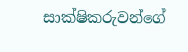සාක්ෂිකරුවන්ගේ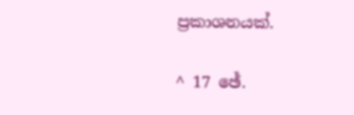ප්‍රකාශනයක්.

^ 17 ඡේ.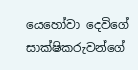යෙහෝවා දෙවිගේ සාක්ෂිකරුවන්ගේ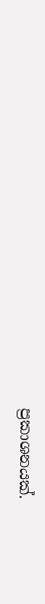ප්‍රකාශනයක්.